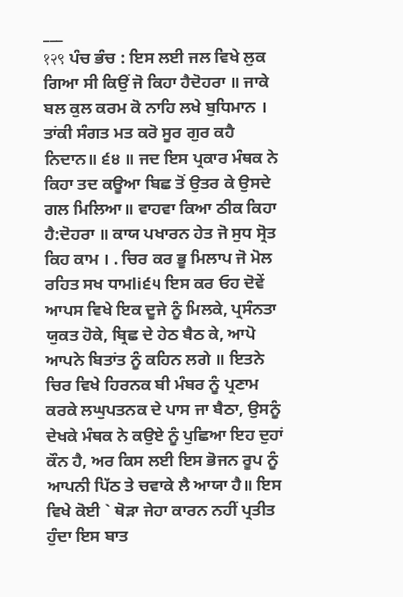___
१२९ ਪੰਚ ਭੰਚ : ਇਸ ਲਈ ਜਲ ਵਿਖੇ ਲੁਕ ਗਿਆ ਸੀ ਕਿਉਂ ਜੋ ਕਿਹਾ ਹੈਦੋਹਰਾ ॥ ਜਾਕੇ ਬਲ ਕੁਲ ਕਰਮ ਕੋ ਨਾਹਿ ਲਖੇ ਬੁਧਿਮਾਨ । ਤਾਂਕੀ ਸੰਗਤ ਮਤ ਕਰੋ ਸੂਰ ਗੁਰ ਕਹੈ ਨਿਦਾਨ॥ ੬੪ ॥ ਜਦ ਇਸ ਪ੍ਰਕਾਰ ਮੰਥਕ ਨੇ ਕਿਹਾ ਤਦ ਕਊਆ ਬਿਛ ਤੋਂ ਉਤਰ ਕੇ ਉਸਦੇ ਗਲ ਮਿਲਿਆ॥ ਵਾਹਵਾ ਕਿਆ ਠੀਕ ਕਿਹਾ ਹੈ:ਦੋਹਰਾ ॥ ਕਾਯ ਪਖਾਰਨ ਹੇਤ ਜੋ ਸੁਧ ਸ੍ਰੋਤ ਕਿਹ ਕਾਮ । . ਚਿਰ ਕਰ ਭੂ ਮਿਲਾਪ ਜੋ ਮੋਲ ਰਹਿਤ ਸਖ ਧਾਮli੬੫ ਇਸ ਕਰ ਓਹ ਦੋਵੇਂ ਆਪਸ ਵਿਖੇ ਇਕ ਦੂਜੇ ਨੂੰ ਮਿਲਕੇ, ਪ੍ਰਸੰਨਤਾ ਯੁਕਤ ਹੋਕੇ, ਬ੍ਰਿਛ ਦੇ ਹੇਠ ਬੈਠ ਕੇ, ਆਪੋ ਆਪਨੇ ਬਿਤਾਂਤ ਨੂੰ ਕਹਿਨ ਲਗੇ ॥ ਇਤਨੇ ਚਿਰ ਵਿਖੇ ਹਿਰਨਕ ਬੀ ਮੰਬਰ ਨੂੰ ਪ੍ਰਣਾਮ ਕਰਕੇ ਲਘੁਪਤਨਕ ਦੇ ਪਾਸ ਜਾ ਬੈਠਾ, ਉਸਨੂੰ ਦੇਖਕੇ ਮੰਥਕ ਨੇ ਕਉਏ ਨੂੰ ਪੁਛਿਆ ਇਹ ਦੁਹਾਂ ਕੌਨ ਹੈ, ਅਰ ਕਿਸ ਲਈ ਇਸ ਭੋਜਨ ਰੂਪ ਨੂੰ ਆਪਨੀ ਪਿੱਠ ਤੇ ਚਵਾਕੇ ਲੈ ਆਯਾ ਹੈ॥ ਇਸ ਵਿਖੇ ਕੋਈ ` ਥੋੜਾ ਜੇਹਾ ਕਾਰਨ ਨਹੀਂ ਪ੍ਰਤੀਤ ਹੁੰਦਾ ਇਸ ਬਾਤ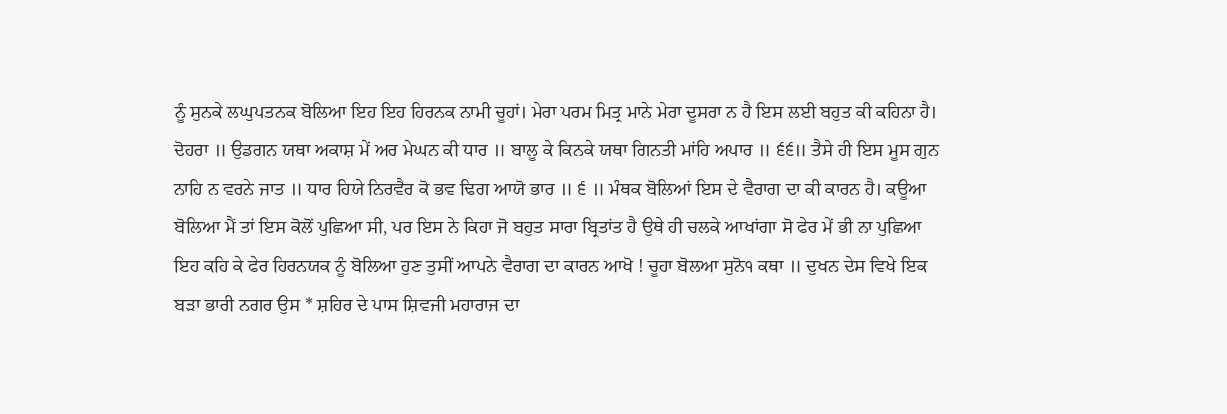ਨੂੰ ਸੁਨਕੇ ਲਘੁਪਤਨਕ ਬੋਲਿਆ ਇਹ ਇਹ ਹਿਰਨਕ ਨਾਮੀ ਚੂਹਾਂ। ਮੇਰਾ ਪਰਮ ਮਿਤ੍ਰ ਮਾਨੇ ਮੇਰਾ ਦੂਸਰਾ ਨ ਹੈ ਇਸ ਲਈ ਬਹੁਤ ਕੀ ਕਹਿਨਾ ਹੈ। ਦੋਹਰਾ ॥ ਉਡਗਨ ਯਥਾ ਅਕਾਸ਼ ਮੇਂ ਅਰ ਮੇਘਨ ਕੀ ਧਾਰ ॥ ਬਾਲੂ ਕੇ ਕਿਨਕੇ ਯਥਾ ਗਿਨਤੀ ਮਾਂਹਿ ਅਪਾਰ ॥ ੬੬॥ ਤੈਸੇ ਹੀ ਇਸ ਮੂਸ ਗੁਨ ਨਾਹਿ ਨ ਵਰਨੇ ਜਾਤ ॥ ਧਾਰ ਹਿਯੇ ਨਿਰਵੈਰ ਕੋ ਭਵ ਢਿਗ ਆਯੋ ਭਾਰ ॥ ੬ ॥ ਮੰਥਕ ਬੋਲਿਆਂ ਇਸ ਦੇ ਵੈਰਾਗ ਦਾ ਕੀ ਕਾਰਨ ਹੈ। ਕਊਆ ਬੋਲਿਆ ਮੈਂ ਤਾਂ ਇਸ ਕੋਲੋਂ ਪੁਛਿਆ ਸੀ, ਪਰ ਇਸ ਨੇ ਕਿਹਾ ਜੋ ਬਹੁਤ ਸਾਰਾ ਬ੍ਰਿਤਾਂਤ ਹੈ ਉਥੇ ਹੀ ਚਲਕੇ ਆਖਾਂਗਾ ਸੋ ਫੇਰ ਮੇਂ ਭੀ ਨਾ ਪੁਛਿਆ ਇਹ ਕਹਿ ਕੇ ਫੇਰ ਹਿਰਨਯਕ ਨੂੰ ਬੋਲਿਆ ਹੁਣ ਤੁਸੀਂ ਆਪਨੇ ਵੈਰਾਗ ਦਾ ਕਾਰਨ ਆਖੋ ! ਚੂਹਾ ਬੋਲਆ ਸੁਨੋ੧ ਕਥਾ ॥ ਦੁਖਨ ਦੇਸ ਵਿਖੇ ਇਕ ਬੜਾ ਭਾਰੀ ਨਗਰ ਉਸ * ਸ਼ਹਿਰ ਦੇ ਪਾਸ ਸ਼ਿਵਜੀ ਮਹਾਰਾਜ ਦਾ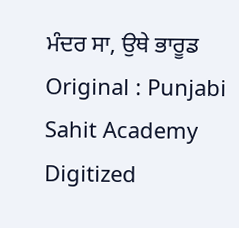ਮੰਦਰ ਸਾ, ਉਥੇ ਭਾਰੂਡ Original : Punjabi Sahit Academy Digitized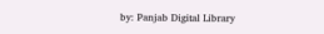by: Panjab Digital Library